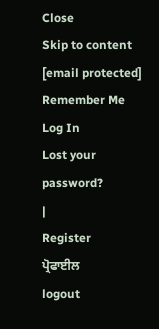Close
Skip to content
[email protected]
Remember Me
Log In
Lost your password?
|
Register
ਪ੍ਰੋਫਾਈਲ
logout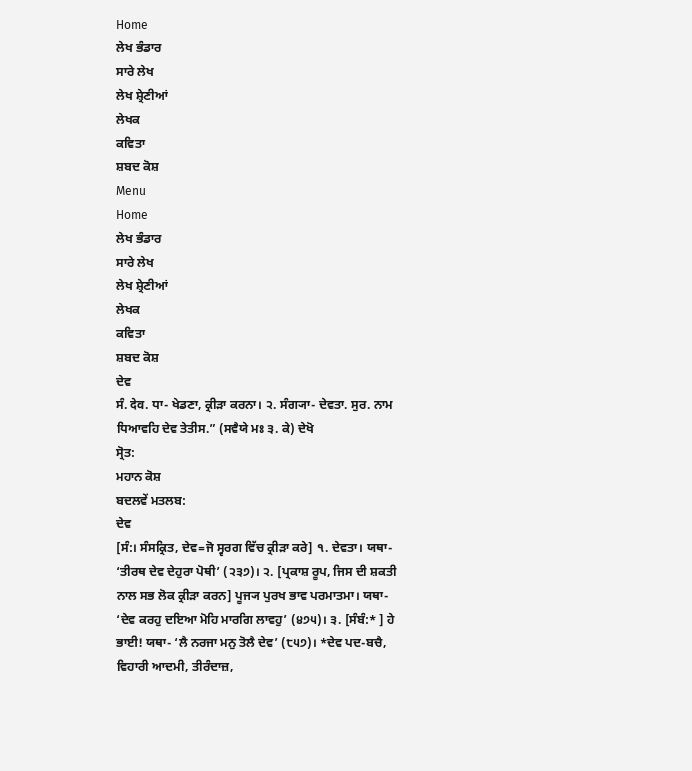Home
ਲੇਖ ਭੰਡਾਰ
ਸਾਰੇ ਲੇਖ
ਲੇਖ ਸ਼੍ਰੇਣੀਆਂ
ਲੇਖਕ
ਕਵਿਤਾ
ਸ਼ਬਦ ਕੋਸ਼
Menu
Home
ਲੇਖ ਭੰਡਾਰ
ਸਾਰੇ ਲੇਖ
ਲੇਖ ਸ਼੍ਰੇਣੀਆਂ
ਲੇਖਕ
ਕਵਿਤਾ
ਸ਼ਬਦ ਕੋਸ਼
ਦੇਵ
ਸੰ. देव. ਧਾ- ਖੇਡਣਾ, ਕ੍ਰੀੜਾ ਕਰਨਾ। ੨. ਸੰਗ੍ਯਾ- ਦੇਵਤਾ. ਸੁਰ. ਨਾਮ ਧਿਆਵਹਿ ਦੇਵ ਤੇਤੀਸ.” (ਸਵੈਯੇ ਮਃ ੩. ਕੇ) ਦੇਖੋ
ਸ੍ਰੋਤ:
ਮਹਾਨ ਕੋਸ਼
ਬਦਲਵੇਂ ਮਤਲਬ:
ਦੇਵ
[ਸੰ:। ਸੰਸਕ੍ਰਿਤ, ਦੇਵ=ਜੋ ਸ੍ਵਰਗ ਵਿੱਚ ਕ੍ਰੀੜਾ ਕਰੇ] ੧. ਦੇਵਤਾ। ਯਥਾ- ‘ਤੀਰਥ ਦੇਵ ਦੇਹੁਰਾ ਪੋਥੀ’ (੨੩੭)। ੨. [ਪ੍ਰਕਾਸ਼ ਰੂਪ, ਜਿਸ ਦੀ ਸ਼ਕਤੀ ਨਾਲ ਸਭ ਲੋਕ ਕ੍ਰੀੜਾ ਕਰਨ] ਪੂਜ੍ਯ ਪੁਰਖ ਭਾਵ ਪਰਮਾਤਮਾ। ਯਥਾ- ‘ਦੇਵ ਕਰਹੁ ਦਇਆ ਮੋਹਿ ਮਾਰਗਿ ਲਾਵਹੁ’ (੪੭੫)। ੩. [ਸੰਬੰ:* ] ਹੇ ਭਾਈ! ਯਥਾ- ‘ਲੈ ਨਰਜਾ ਮਨੁ ਤੋਲੈ ਦੇਵ’ (੮੫੭)। *ਦੇਵ ਪਦ-ਬਚੈ, ਵਿਹਾਰੀ ਆਦਮੀ, ਤੀਰੰਦਾਜ਼,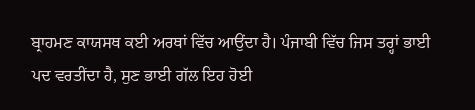ਬ੍ਰਾਹਮਣ ਕਾਯਸਥ ਕਈ ਅਰਥਾਂ ਵਿੱਚ ਆਉਂਦਾ ਹੈ। ਪੰਜਾਬੀ ਵਿੱਚ ਜਿਸ ਤਰ੍ਹਾਂ ਭਾਈ ਪਦ ਵਰਤੀਂਦਾ ਹੈ, ਸੁਣ ਭਾਈ ਗੱਲ ਇਹ ਹੋਈ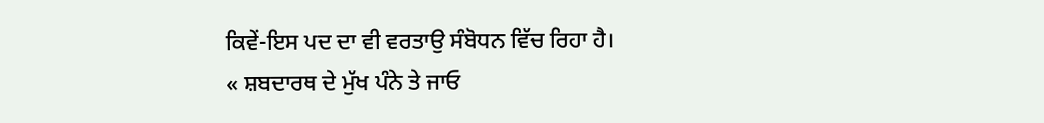ਕਿਵੇਂ-ਇਸ ਪਦ ਦਾ ਵੀ ਵਰਤਾਉ ਸੰਬੋਧਨ ਵਿੱਚ ਰਿਹਾ ਹੈ।
« ਸ਼ਬਦਾਰਥ ਦੇ ਮੁੱਖ ਪੰਨੇ ਤੇ ਜਾਓ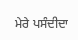ਮੇਰੇ ਪਸੰਦੀਦਾ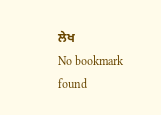ਲੇਖ
No bookmark found